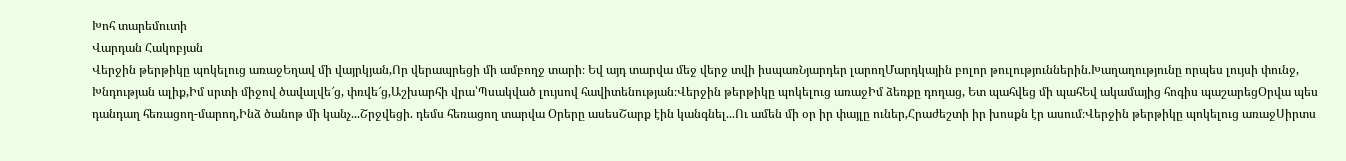Խոհ տարեմուտի
Վարդան Հակոբյան
Վերջին թերթիկը պոկելուց առաջԵղավ մի վայրկյան,Որ վերապրեցի մի ամբողջ տարի։ Եվ այդ տարվա մեջ վերջ տվի իսպառՆյարդեր լարողՄարդկային բոլոր թուլություններին.Խաղաղությունը որպես լույսի փունջ, Խնդության ալիք,Իմ սրտի միջով ծավալվե՜ց, փռվե՜ց,Աշխարհի վրա՝Պսակված լույսով հավիտենության։Վերջին թերթիկը պոկելուց առաջԻմ ձեռքը դողաց, Ետ պահվեց մի պահԵվ ակամայից հոգիս պաշարեցՕրվա պես դանդաղ հեռացող-մարող,Ինձ ծանոթ մի կանչ...Շրջվեցի. դեմս հեռացող տարվա Օրերը ասեսՇարք էին կանգնել...Ու ամեն մի օր իր փայլը ուներ,Հրաժեշտի իր խոսքն էր ասում։Վերջին թերթիկը պոկելուց առաջՍիրտս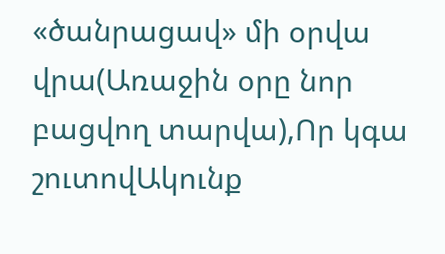«ծանրացավ» մի օրվա վրա(Առաջին օրը նոր բացվող տարվա),Որ կգա շուտովԱկունք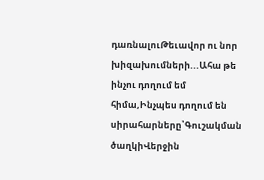դառնալուԹեւավոր ու նոր խիզախումների...Ահա թե ինչու դողում եմ հիմա,Ինչպես դողում են սիրահարները՝Գուշակման ծաղկիՎերջին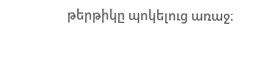թերթիկը պոկելուց առաջ։